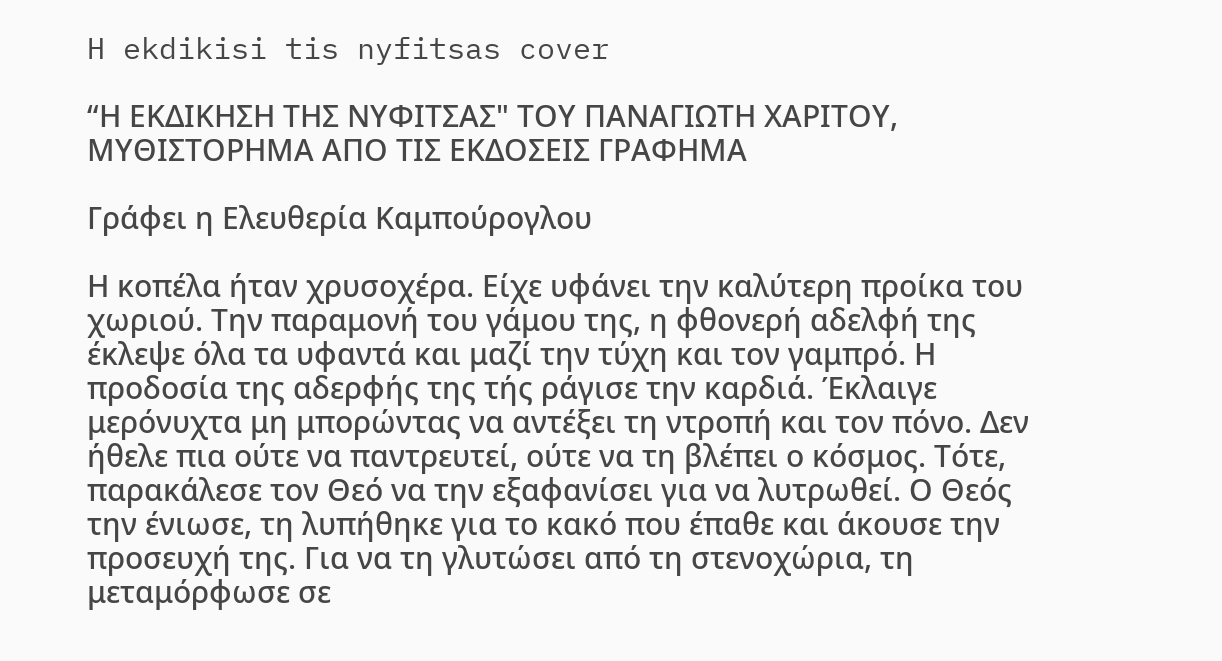H ekdikisi tis nyfitsas cover

“Η ΕΚΔΙΚΗΣΗ ΤΗΣ ΝΥΦΙΤΣΑΣ" ΤOY ΠΑΝΑΓΙΩΤΗ ΧΑΡΙΤΟΥ, ΜΥΘΙΣΤΟΡΗΜΑ ΑΠΟ ΤΙΣ ΕΚΔΟΣΕΙΣ ΓΡΑΦΗΜΑ

Γράφει η Ελευθερία Καμπούρογλου

Η κοπέλα ήταν χρυσοχέρα. Είχε υφάνει την καλύτερη προίκα του χωριού. Την παραμονή του γάμου της, η φθονερή αδελφή της έκλεψε όλα τα υφαντά και μαζί την τύχη και τον γαμπρό. Η προδοσία της αδερφής της τής ράγισε την καρδιά. Έκλαιγε μερόνυχτα μη μπορώντας να αντέξει τη ντροπή και τον πόνο. Δεν ήθελε πια ούτε να παντρευτεί, ούτε να τη βλέπει ο κόσμος. Τότε, παρακάλεσε τον Θεό να την εξαφανίσει για να λυτρωθεί. Ο Θεός την ένιωσε, τη λυπήθηκε για το κακό που έπαθε και άκουσε την προσευχή της. Για να τη γλυτώσει από τη στενοχώρια, τη μεταμόρφωσε σε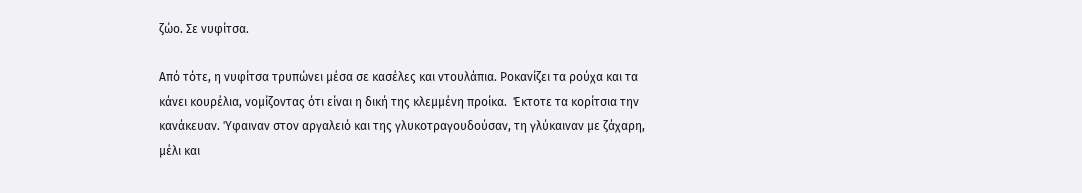ζώο. Σε νυφίτσα.

Από τότε, η νυφίτσα τρυπώνει μέσα σε κασέλες και ντουλάπια. Ροκανίζει τα ρούχα και τα κάνει κουρέλια, νομίζοντας ότι είναι η δική της κλεμμένη προίκα.  Έκτοτε τα κορίτσια την κανάκευαν. Ύφαιναν στον αργαλειό και της γλυκοτραγουδούσαν, τη γλύκαιναν με ζάχαρη, μέλι και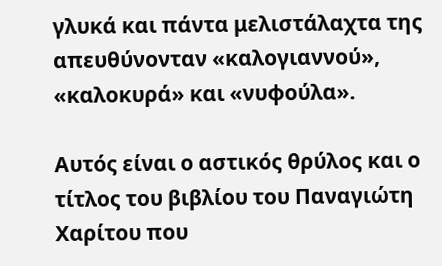γλυκά και πάντα μελιστάλαχτα της απευθύνονταν «καλογιαννού»,  «καλοκυρά» και «νυφούλα».

Αυτός είναι ο αστικός θρύλος και ο τίτλος του βιβλίου του Παναγιώτη Χαρίτου που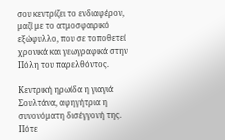σου κεντρίζει το ενδιαφέρον, μαζί με το ατμοσφαιρικό εξώφυλλο, που σε τοποθετεί χρονικά και γεωγραφικά στην Πόλη του παρελθόντος.

Κεντρική ηρωίδα η γιαγιά Σουλτάνα, αφηγήτρια η συνονόματη δισέγγονή της. Πότε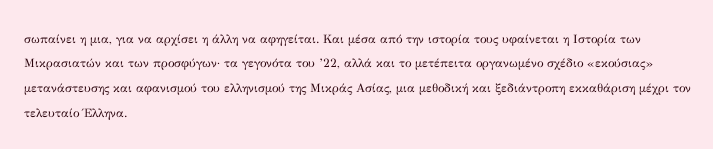σωπαίνει η μια, για να αρχίσει η άλλη να αφηγείται. Και μέσα από την ιστορία τους υφαίνεται η Ιστορία των Μικρασιατών και των προσφύγων· τα γεγονότα του ’22, αλλά και το μετέπειτα οργανωμένο σχέδιο «εκούσιας» μετανάστευσης και αφανισμού του ελληνισμού της Μικράς Ασίας, μια μεθοδική και ξεδιάντροπη εκκαθάριση μέχρι τον τελευταίο Έλληνα.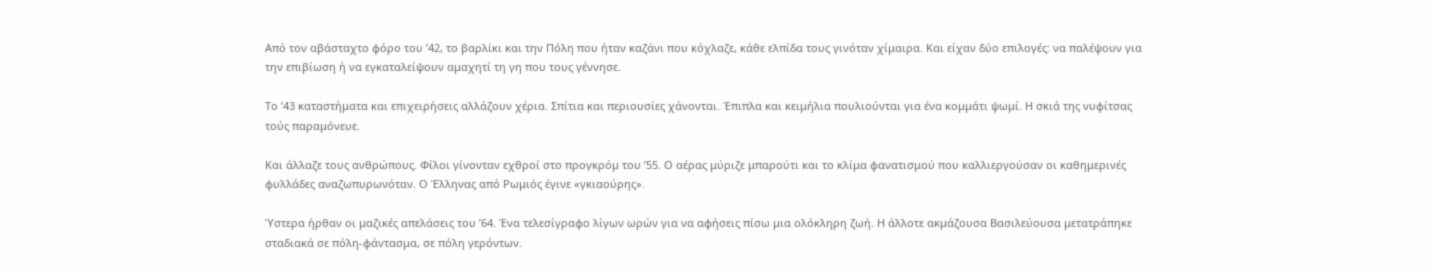Από τον αβάσταχτο φόρο του ’42, το βαρλίκι και την Πόλη που ήταν καζάνι που κόχλαζε, κάθε ελπίδα τους γινόταν χίμαιρα. Και είχαν δύο επιλογές: να παλέψουν για την επιβίωση ή να εγκαταλείψουν αμαχητί τη γη που τους γέννησε.

Το ’43 καταστήματα και επιχειρήσεις αλλάζουν χέρια. Σπίτια και περιουσίες χάνονται. Έπιπλα και κειμήλια πουλιούνται για ένα κομμάτι ψωμί. Η σκιά της νυφίτσας τούς παραμόνευε.

Και άλλαζε τους ανθρώπους. Φίλοι γίνονταν εχθροί στο προγκρόμ του ’55. Ο αέρας μύριζε μπαρούτι και το κλίμα φανατισμού που καλλιεργούσαν οι καθημερινές φυλλάδες αναζωπυρωνόταν. Ο Έλληνας από Ρωμιός έγινε «γκιαούρης».

Ύστερα ήρθαν οι μαζικές απελάσεις του ’64. Ένα τελεσίγραφο λίγων ωρών για να αφήσεις πίσω μια ολόκληρη ζωή. Η άλλοτε ακμάζουσα Βασιλεύουσα μετατράπηκε σταδιακά σε πόλη-φάντασμα, σε πόλη γερόντων.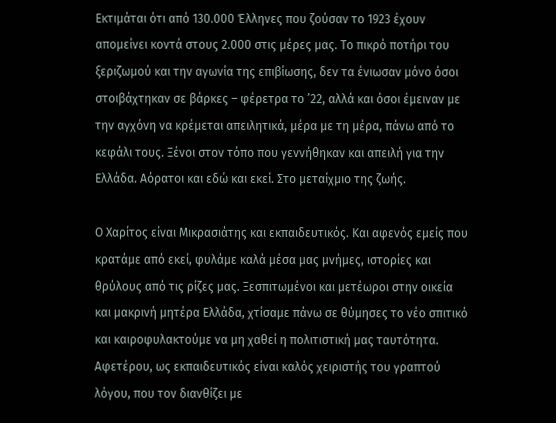Εκτιμάται ότι από 130.000 Έλληνες που ζούσαν το 1923 έχουν απομείνει κοντά στους 2.000 στις μέρες μας. Το πικρό ποτήρι του ξεριζωμού και την αγωνία της επιβίωσης, δεν τα ένιωσαν μόνο όσοι στοιβάχτηκαν σε βάρκες – φέρετρα το ’22, αλλά και όσοι έμειναν με την αγχόνη να κρέμεται απειλητικά, μέρα με τη μέρα, πάνω από το κεφάλι τους. Ξένοι στον τόπο που γεννήθηκαν και απειλή για την Ελλάδα. Αόρατοι και εδώ και εκεί. Στο μεταίχμιο της ζωής.

Ο Χαρίτος είναι Μικρασιάτης και εκπαιδευτικός. Και αφενός εμείς που κρατάμε από εκεί, φυλάμε καλά μέσα μας μνήμες, ιστορίες και θρύλους από τις ρίζες μας. Ξεσπιτωμένοι και μετέωροι στην οικεία και μακρινή μητέρα Ελλάδα, χτίσαμε πάνω σε θύμησες το νέο σπιτικό και καιροφυλακτούμε να μη χαθεί η πολιτιστική μας ταυτότητα. Αφετέρου, ως εκπαιδευτικός είναι καλός χειριστής του γραπτού λόγου, που τον διανθίζει με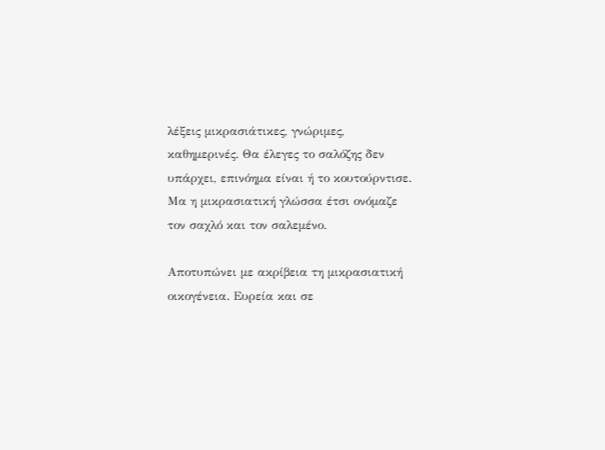λέξεις μικρασιάτικες, γνώριμες, καθημερινές. Θα έλεγες το σαλόζης δεν υπάρχει, επινόημα είναι ή το κουτούρντισε. Μα η μικρασιατική γλώσσα έτσι ονόμαζε τον σαχλό και τον σαλεμένο.

Αποτυπώνει με ακρίβεια τη μικρασιατική οικογένεια. Ευρεία και σε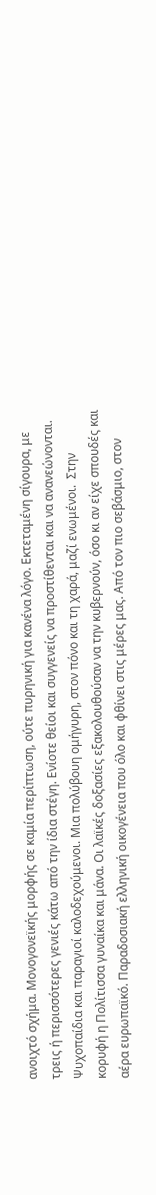ανοιχτό σχήμα. Μονογονεϊκής μορφής σε καμία περίπτωση, ούτε πυρηνική για κανένα λόγο. Εκτεταμένη σίγουρα, με τρεις ή περισσότερες γενιές κάτω από την ίδια στέγη. Ενίοτε θείοι και συγγενείς να προστίθενται και να ανανεώνονται. Ψυχοπαίδια και παραγιοί καλοδεχούμενοι. Μια πολύβουη ομήγυρη, στον πόνο και τη χαρά, μαζί ενωμένοι.  Στην κορυφή η Πολίτισσα γυναίκα και μάνα. Οι λαϊκές δοξασίες εξακολουθούσαν να την κυβερνούν, όσο κι αν είχε σπουδές και αέρα ευρωπαϊκό. Παραδοσιακή ελληνική οικογένεια που όλο και φθίνει στις μέρες μας. Από τον πιο σεβάσμιο, στον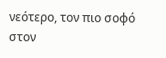νεότερο, τον πιο σοφό στον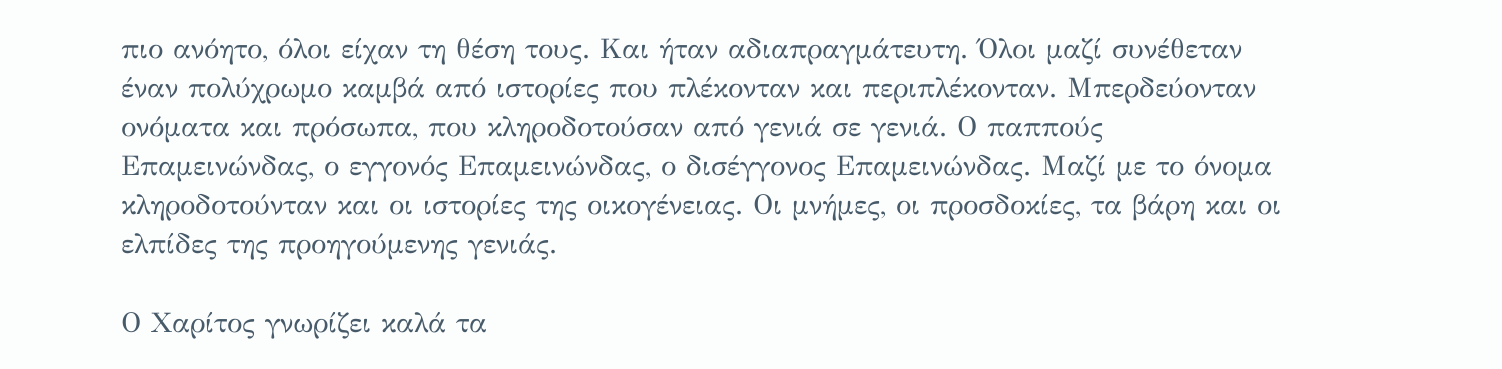πιο ανόητο, όλοι είχαν τη θέση τους. Και ήταν αδιαπραγμάτευτη. Όλοι μαζί συνέθεταν έναν πολύχρωμο καμβά από ιστορίες που πλέκονταν και περιπλέκονταν. Μπερδεύονταν ονόματα και πρόσωπα, που κληροδοτούσαν από γενιά σε γενιά. Ο παππούς Επαμεινώνδας, ο εγγονός Επαμεινώνδας, ο δισέγγονος Επαμεινώνδας. Μαζί με το όνομα κληροδοτούνταν και οι ιστορίες της οικογένειας. Οι μνήμες, οι προσδοκίες, τα βάρη και οι ελπίδες της προηγούμενης γενιάς.

Ο Χαρίτος γνωρίζει καλά τα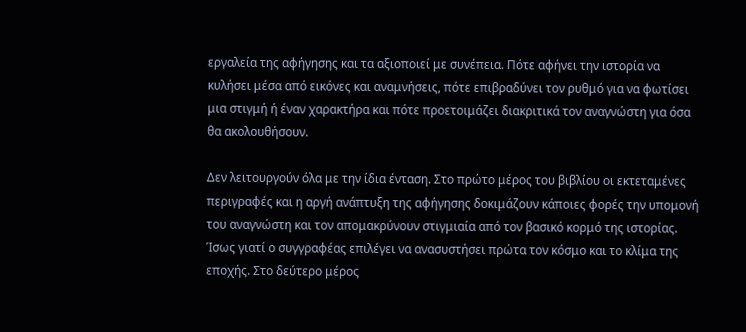εργαλεία της αφήγησης και τα αξιοποιεί με συνέπεια. Πότε αφήνει την ιστορία να κυλήσει μέσα από εικόνες και αναμνήσεις, πότε επιβραδύνει τον ρυθμό για να φωτίσει μια στιγμή ή έναν χαρακτήρα και πότε προετοιμάζει διακριτικά τον αναγνώστη για όσα θα ακολουθήσουν.

Δεν λειτουργούν όλα με την ίδια ένταση. Στο πρώτο μέρος του βιβλίου οι εκτεταμένες περιγραφές και η αργή ανάπτυξη της αφήγησης δοκιμάζουν κάποιες φορές την υπομονή του αναγνώστη και τον απομακρύνουν στιγμιαία από τον βασικό κορμό της ιστορίας. Ίσως γιατί ο συγγραφέας επιλέγει να ανασυστήσει πρώτα τον κόσμο και το κλίμα της εποχής. Στο δεύτερο μέρος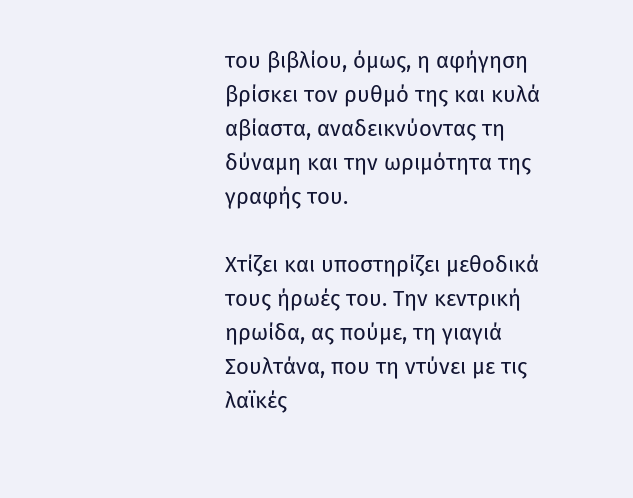του βιβλίου, όμως, η αφήγηση βρίσκει τον ρυθμό της και κυλά αβίαστα, αναδεικνύοντας τη δύναμη και την ωριμότητα της γραφής του.

Χτίζει και υποστηρίζει μεθοδικά τους ήρωές του. Την κεντρική ηρωίδα, ας πούμε, τη γιαγιά Σουλτάνα, που τη ντύνει με τις λαϊκές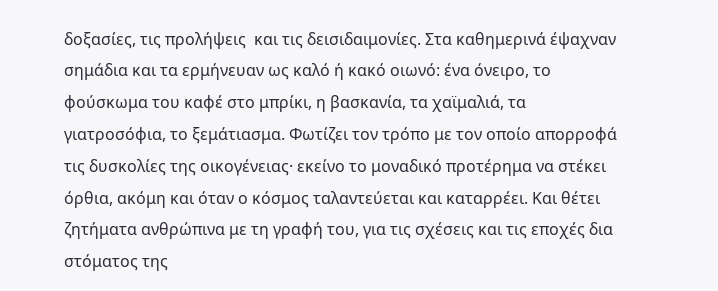δοξασίες, τις προλήψεις  και τις δεισιδαιμονίες. Στα καθημερινά έψαχναν σημάδια και τα ερμήνευαν ως καλό ή κακό οιωνό: ένα όνειρο, το φούσκωμα του καφέ στο μπρίκι, η βασκανία, τα χαϊμαλιά, τα γιατροσόφια, το ξεμάτιασμα. Φωτίζει τον τρόπο με τον οποίο απορροφά τις δυσκολίες της οικογένειας· εκείνο το μοναδικό προτέρημα να στέκει όρθια, ακόμη και όταν ο κόσμος ταλαντεύεται και καταρρέει. Και θέτει ζητήματα ανθρώπινα με τη γραφή του, για τις σχέσεις και τις εποχές δια στόματος της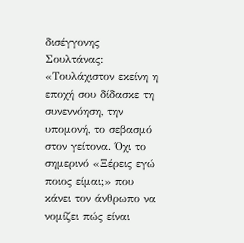δισέγγονης Σουλτάνας: «Τουλάχιστον εκείνη η εποχή σου δίδασκε τη συνεννόηση, την υπομονή, το σεβασμό στον γείτονα. Όχι το σημερινό «Ξέρεις εγώ ποιος είμαι;» που κάνει τον άνθρωπο να νομίζει πώς είναι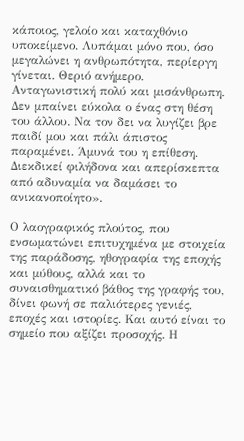κάποιος, γελοίο και καταχθόνιο υποκείμενο. Λυπάμαι μόνο που, όσο μεγαλώνει η ανθρωπότητα, περίεργη γίνεται. Θεριό ανήμερο. Ανταγωνιστική πολύ και μισάνθρωπη. Δεν μπαίνει εύκολα ο ένας στη θέση του άλλου. Να τον δει να λυγίζει βρε παιδί μου και πάλι άπιστος παραμένει. Άμυνά του η επίθεση. Διεκδικεί φιλήδονα και απερίσκεπτα από αδυναμία να δαμάσει το ανικανοποίητο».

Ο λαογραφικός πλούτος, που ενσωματώνει επιτυχημένα με στοιχεία της παράδοσης, ηθογραφία της εποχής και μύθους, αλλά και το συναισθηματικό βάθος της γραφής του, δίνει φωνή σε παλιότερες γενιές, εποχές και ιστορίες. Και αυτό είναι το σημείο που αξίζει προσοχής. Η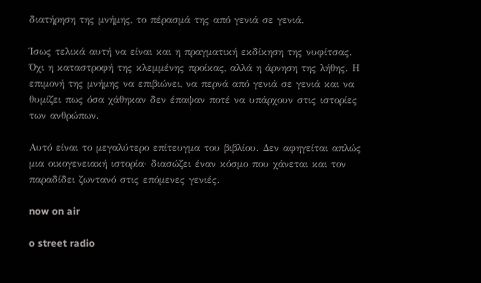διατήρηση της μνήμης, το πέρασμά της από γενιά σε γενιά.

Ίσως τελικά αυτή να είναι και η πραγματική εκδίκηση της νυφίτσας. Όχι η καταστροφή της κλεμμένης προίκας, αλλά η άρνηση της λήθης. Η επιμονή της μνήμης να επιβιώνει, να περνά από γενιά σε γενιά και να θυμίζει πως όσα χάθηκαν δεν έπαψαν ποτέ να υπάρχουν στις ιστορίες των ανθρώπων.

Αυτό είναι το μεγαλύτερο επίτευγμα του βιβλίου. Δεν αφηγείται απλώς μια οικογενειακή ιστορία· διασώζει έναν κόσμο που χάνεται και τον παραδίδει ζωντανό στις επόμενες γενιές.

now on air

o street radio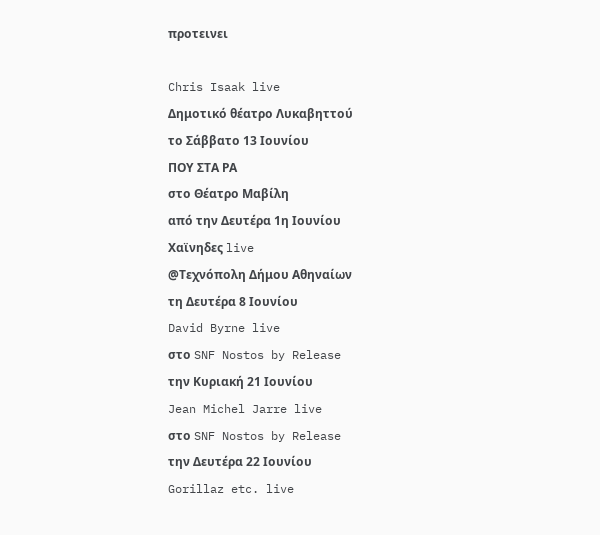προτεινει

Chris Isaak live
Δημοτικό θέατρο Λυκαβηττού
το Σάββατο 13 Ιουνίου
ΠΟΥ ΣΤΑ ΡΑ
στο Θέατρο Μαβίλη
από την Δευτέρα 1η Ιουνίου
Χαϊνηδες live
@Τεχνόπολη Δήμου Αθηναίων
τη Δευτέρα 8 Ιουνίου
David Byrne live
στο SNF Nostos by Release
την Κυριακή 21 Ιουνίου
Jean Michel Jarre live
στο SNF Nostos by Release
την Δευτέρα 22 Ιουνίου
Gorillaz etc. live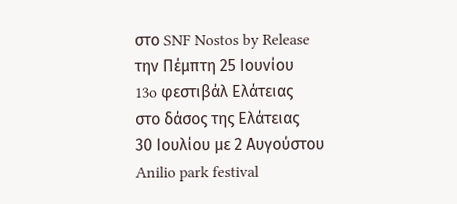στο SNF Nostos by Release
την Πέμπτη 25 Ιουνίου
13o φεστιβάλ Ελάτειας
στο δάσος της Ελάτειας
30 Ιουλίου με 2 Αυγούστου
Anilio park festival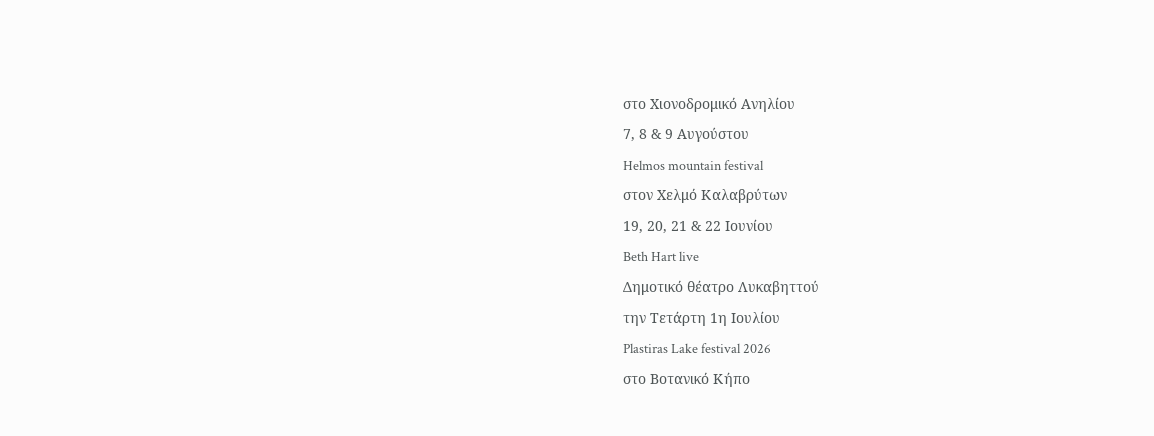στο Χιονοδρομικό Ανηλίου
7, 8 & 9 Αυγούστου
Helmos mountain festival
στον Χελμό Καλαβρύτων
19, 20, 21 & 22 Ιουνίου
Beth Hart live
Δημοτικό θέατρο Λυκαβηττού
την Τετάρτη 1η Ιουλίου
Plastiras Lake festival 2026
στο Βοτανικό Κήπο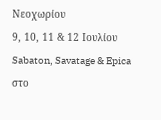Νεοχωρίου
9, 10, 11 & 12 Ιουλίου
Sabaton, Savatage & Epica
στο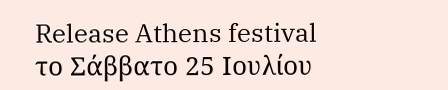Release Athens festival
το Σάββατο 25 Ιουλίου